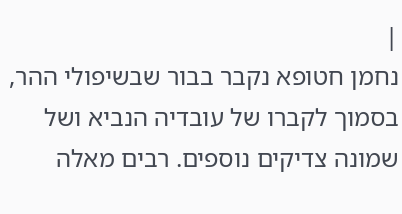|
נחמן חטופא נקבר בבור שבשיפולי ההר, בסמוך לקברו של עובדיה הנביא ושל שמונה צדיקים נוספים. רבים מאלה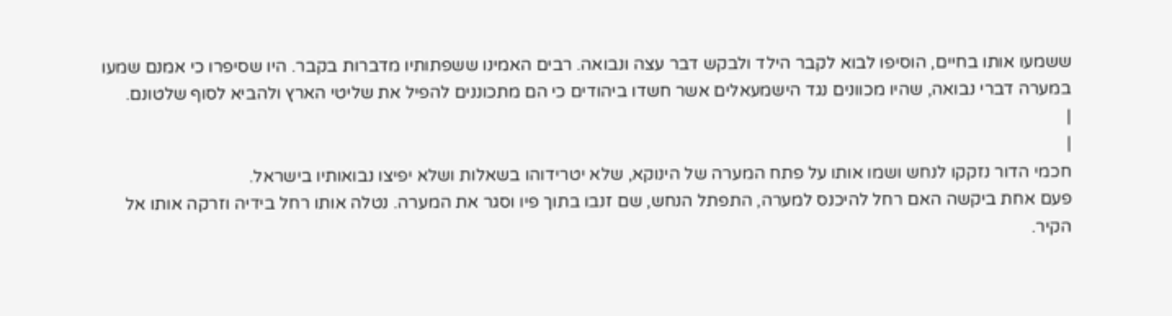ששמעו אותו בחיים, הוסיפו לבוא לקבר הילד ולבקש דבר עצה ונבואה. רבים האמינו ששפתותיו מדברות בקבר. היו שסיפרו כי אמנם שמעו במערה דברי נבואה, שהיו מכוונים נגד הישמעאלים אשר חשדו ביהודים כי הם מתכוננים להפיל את שליטי הארץ ולהביא לסוף שלטונם.
|
|
חכמי הדור נזקקו לנחש ושמו אותו על פתח המערה של הינוקא, שלא יטרידוהו בשאלות ושלא יפיצו נבואותיו בישראל.
פעם אחת ביקשה האם רחל להיכנס למערה, התפתל הנחש, שם זנבו בתוך פיו וסגר את המערה. נטלה אותו רחל בידיה וזרקה אותו אל הקיר.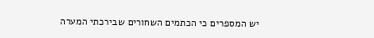יש המספרים כי הכתמים השחורים שבירכתי המערה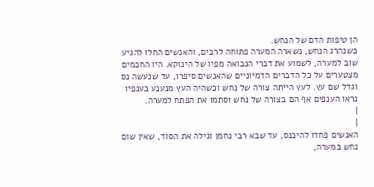הן טיפות הדם של הנחש.
כשנהרג הנחש, נשארה המערה פתוחה לרבים, והאנשים החלו להגיע שוב למערה, לשמוע את דברי הנבואה מפיו של הינוקא. היו החכמים מצטערים על כל הדברים הדמיוניים שהאנשים סיפרו, עד שנעשה נס וגדל שם עץ. לעץ הייתה צורה של נחש וכשהיה העץ מנענע בענפיו נראו הענפים אף הם בצורה של נחש וסתמו את הפתח למערה.
|
|
האנשים פחדו להיכנס, עד שבא רבי נחמן וגילה את הסוד, שאין שום נחש במערה,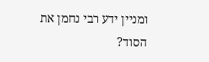ומניין ידע רבי נחמן את הסוד?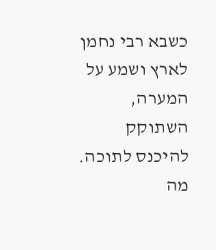כשבא רבי נחמן לארץ ושמע על המערה, השתוקק להיכנס לתוכה. מה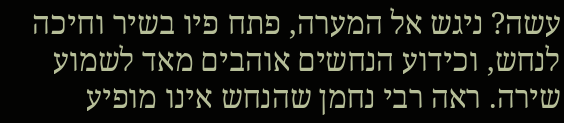עשה? ניגש אל המערה, פתח פיו בשיר וחיכה לנחש, וכידוע הנחשים אוהבים מאד לשמוע שירה. ראה רבי נחמן שהנחש אינו מופיע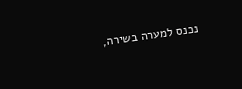נכנס למערה בשירה,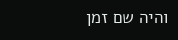והיה שם זמן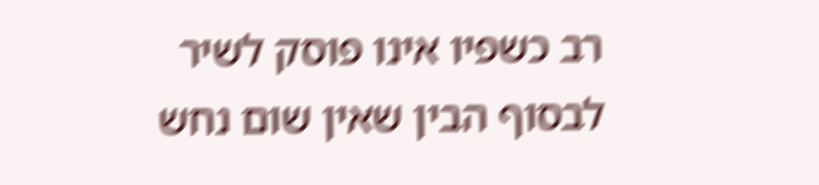רב כשפיו אינו פוסק לשיר לבסוף הבין שאין שום נחש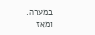במערה.
ומאז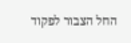החל הצבור לפקוד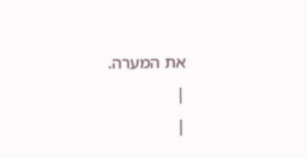את המערה.
|
|